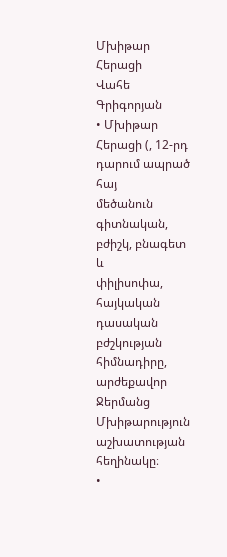Մխիթար Հերացի
Վահե Գրիգորյան
• Մխիթար Հերացի (, 12-րդ
դարում ապրած հայ
մեծանուն գիտնական,
բժիշկ, բնագետ և
փիլիսոփա, հայկական
դասական բժշկության
հիմնադիրը,
արժեքավոր Ջերմանց
Մխիթարություն
աշխատության
հեղինակը։
•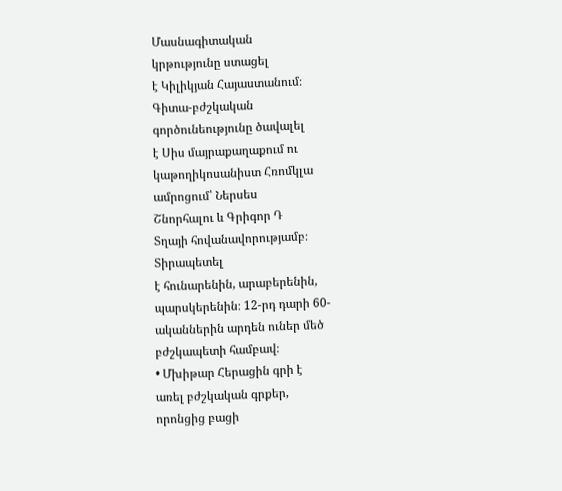Մասնագիտական
կրթությունը ստացել
է Կիլիկյան Հայաստանում։
Գիտա-բժշկական
գործունեությունը ծավալել
է Սիս մայրաքաղաքում ու
կաթողիկոսանիստ Հռոմկլա
ամրոցում՝ Ներսես
Շնորհալու և Գրիգոր Դ
Տղայի հովանավորությամբ։
Տիրապետել
է հունարենին, արաբերենին,
պարսկերենին։ 12-րդ դարի 60-
ականներին արդեն ուներ մեծ
բժշկապետի համբավ։
• Մխիթար Հերացին գրի է
առել բժշկական գրքեր,
որոնցից բացի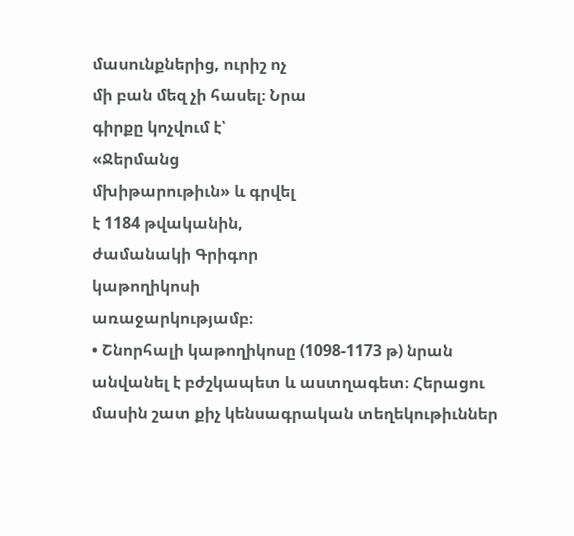մասունքներից, ուրիշ ոչ
մի բան մեզ չի հասել։ Նրա
գիրքը կոչվում է՝
«Ջերմանց
մխիթարութիւն» և գրվել
է 1184 թվականին,
ժամանակի Գրիգոր
կաթողիկոսի
առաջարկությամբ։
• Շնորհալի կաթողիկոսը (1098-1173 թ) նրան
անվանել է բժշկապետ և աստղագետ։ Հերացու
մասին շատ քիչ կենսագրական տեղեկութիւններ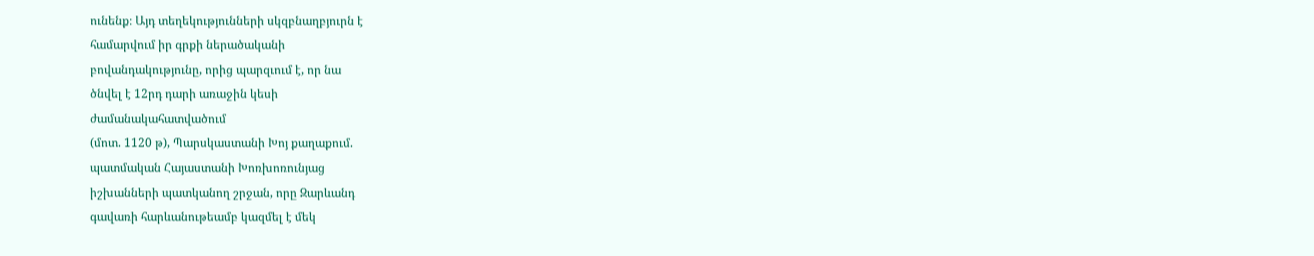ունենք։ Այդ տեղեկությունների սկզբնաղբյուրն է
համարվում իր գրքի ներածականի
բովանդակությունը, որից պարզւում է, որ նա
ծնվել է 12րդ դարի առաջին կեսի
ժամանակահատվածում
(մոտ. 1120 թ), Պարսկաստանի Խոյ քաղաքում.
պատմական Հայաստանի Խոռխոռունյաց
իշխանների պատկանող շրջան, որը Զարևանդ
գավառի հարևանութեամբ կազմել է մեկ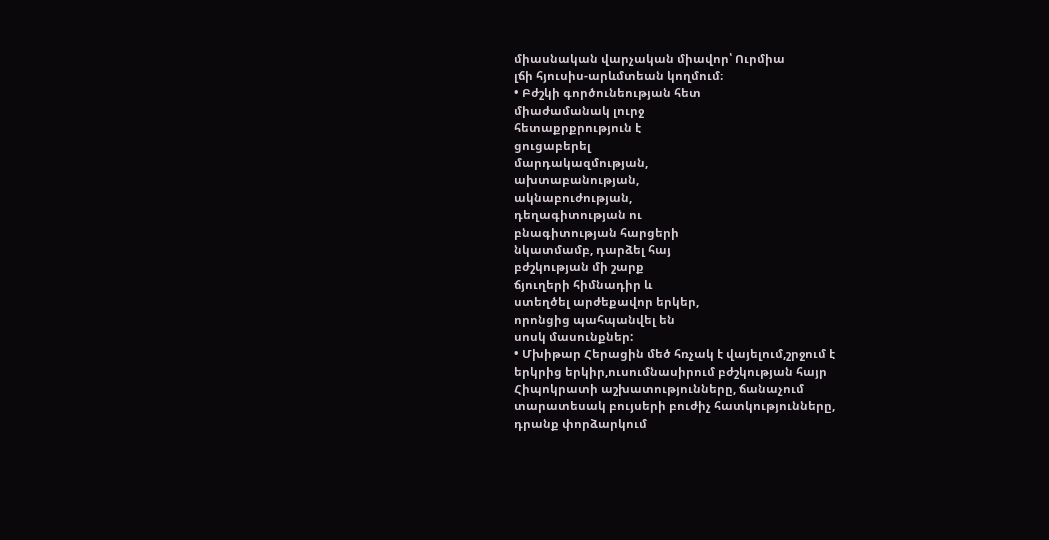միասնական վարչական միավոր՝ Ուրմիա
լճի հյուսիս-արևմտեան կողմում։
• Բժշկի գործունեության հետ
միաժամանակ լուրջ
հետաքրքրություն է
ցուցաբերել
մարդակազմության,
ախտաբանության,
ակնաբուժության,
դեղագիտության ու
բնագիտության հարցերի
նկատմամբ, դարձել հայ
բժշկության մի շարք
ճյուղերի հիմնադիր և
ստեղծել արժեքավոր երկեր,
որոնցից պահպանվել են
սոսկ մասունքներ:
• Մխիթար Հերացին մեծ հռչակ է վայելում,շրջում է
երկրից երկիր,ուսումնասիրում բժշկության հայր
Հիպոկրատի աշխատությունները, ճանաչում
տարատեսակ բույսերի բուժիչ հատկությունները,
դրանք փորձարկում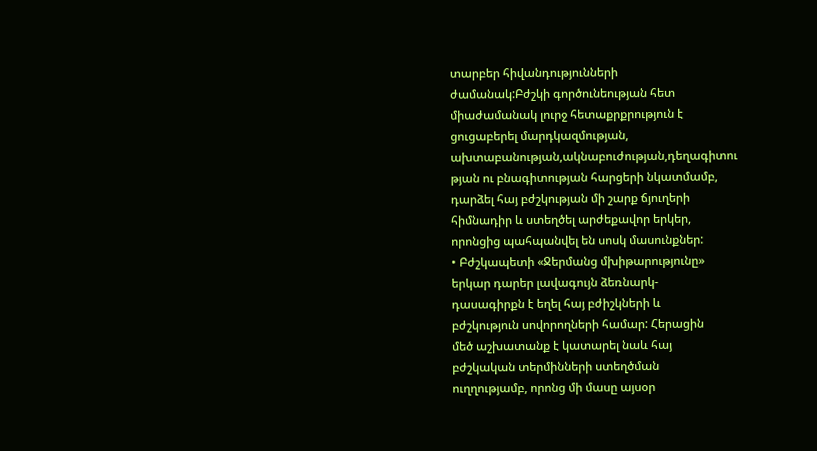տարբեր հիվանդությունների
ժամանակ:Բժշկի գործունեության հետ
միաժամանակ լուրջ հետաքրքրություն է
ցուցաբերել մարդկազմության,
ախտաբանության,ակնաբուժության,դեղագիտու
թյան ու բնագիտության հարցերի նկատմամբ,
դարձել հայ բժշկության մի շարք ճյուղերի
հիմնադիր և ստեղծել արժեքավոր երկեր,
որոնցից պահպանվել են սոսկ մասունքներ:
• Բժշկապետի «Ջերմանց մխիթարությունը»
երկար դարեր լավագույն ձեռնարկ-
դասագիրքն է եղել հայ բժիշկների և
բժշկություն սովորողների համար: Հերացին
մեծ աշխատանք է կատարել նաև հայ
բժշկական տերմինների ստեղծման
ուղղությամբ, որոնց մի մասը այսօր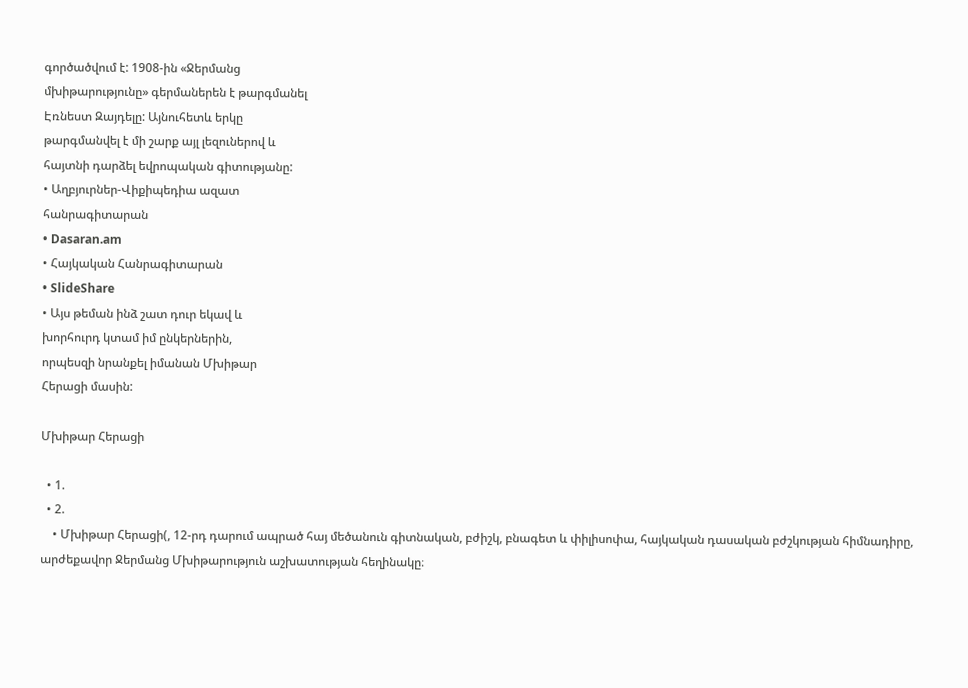գործածվում է: 1908-ին «Ջերմանց
մխիթարությունը» գերմաներեն է թարգմանել
Էռնեստ Զայդելը: Այնուհետև երկը
թարգմանվել է մի շարք այլ լեզուներով և
հայտնի դարձել եվրոպական գիտությանը:
• Աղբյուրներ-Վիքիպեդիա ազատ
հանրագիտարան
• Dasaran.am
• Հայկական Հանրագիտարան
• SlideShare
• Այս թեման ինձ շատ դուր եկավ և
խորհուրդ կտամ իմ ընկերներին,
որպեսզի նրանքել իմանան Մխիթար
Հերացի մասին:

Մխիթար Հերացի

  • 1.
  • 2.
    • Մխիթար Հերացի(, 12-րդ դարում ապրած հայ մեծանուն գիտնական, բժիշկ, բնագետ և փիլիսոփա, հայկական դասական բժշկության հիմնադիրը, արժեքավոր Ջերմանց Մխիթարություն աշխատության հեղինակը։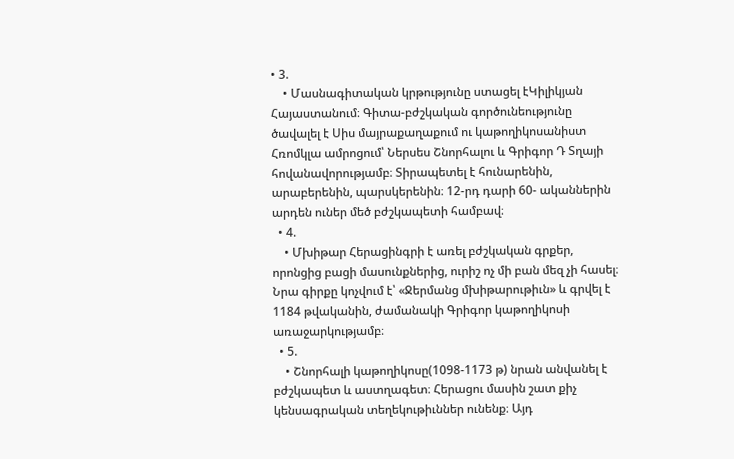• 3.
    • Մասնագիտական կրթությունը ստացել էԿիլիկյան Հայաստանում։ Գիտա-բժշկական գործունեությունը ծավալել է Սիս մայրաքաղաքում ու կաթողիկոսանիստ Հռոմկլա ամրոցում՝ Ներսես Շնորհալու և Գրիգոր Դ Տղայի հովանավորությամբ։ Տիրապետել է հունարենին, արաբերենին, պարսկերենին։ 12-րդ դարի 60- ականներին արդեն ուներ մեծ բժշկապետի համբավ։
  • 4.
    • Մխիթար Հերացինգրի է առել բժշկական գրքեր, որոնցից բացի մասունքներից, ուրիշ ոչ մի բան մեզ չի հասել։ Նրա գիրքը կոչվում է՝ «Ջերմանց մխիթարութիւն» և գրվել է 1184 թվականին, ժամանակի Գրիգոր կաթողիկոսի առաջարկությամբ։
  • 5.
    • Շնորհալի կաթողիկոսը(1098-1173 թ) նրան անվանել է բժշկապետ և աստղագետ։ Հերացու մասին շատ քիչ կենսագրական տեղեկութիւններ ունենք։ Այդ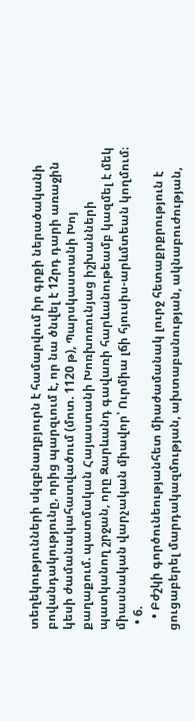տեղեկությունների սկզբնաղբյուրն է համարվում իր գրքի ներածականի բովանդակությունը, որից պարզւում է, որ նա ծնվել է 12րդ դարի առաջին կեսի ժամանակահատվածում (մոտ. 1120 թ), Պարսկաստանի Խոյ քաղաքում. պատմական Հայաստանի Խոռխոռունյաց իշխանների պատկանող շրջան, որը Զարևանդ գավառի հարևանութեամբ կազմել է մեկ միասնական վարչական միավոր՝ Ուրմիա լճի հյուսիս-արևմտեան կողմում։
  • 6.
    • Բժշկի գործունեությանհետ միաժամանակ լուրջ հետաքրքրություն է ցուցաբերել մարդակազմության, ախտաբանության, ակնաբուժության,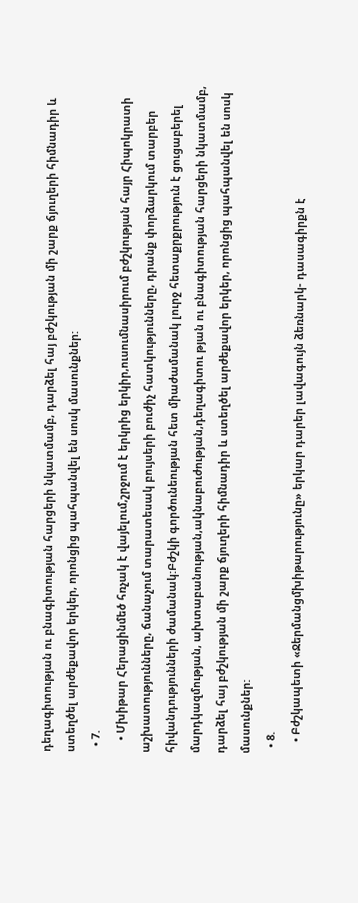դեղագիտության ու բնագիտության հարցերի նկատմամբ, դարձել հայ բժշկության մի շարք ճյուղերի հիմնադիր և ստեղծել արժեքավոր երկեր, որոնցից պահպանվել են սոսկ մասունքներ:
  • 7.
    • Մխիթար Հերացինմեծ հռչակ է վայելում,շրջում է երկրից երկիր,ուսումնասիրում բժշկության հայր Հիպոկրատի աշխատությունները, ճանաչում տարատեսակ բույսերի բուժիչ հատկությունները, դրանք փորձարկում տարբեր հիվանդությունների ժամանակ:Բժշկի գործունեության հետ միաժամանակ լուրջ հետաքրքրություն է ցուցաբերել մարդկազմության, ախտաբանության,ակնաբուժության,դեղագիտու թյան ու բնագիտության հարցերի նկատմամբ, դարձել հայ բժշկության մի շարք ճյուղերի հիմնադիր և ստեղծել արժեքավոր երկեր, որոնցից պահպանվել են սոսկ մասունքներ:
  • 8.
    • Բժշկապետի «Ջերմանցմխիթարությունը» երկար դարեր լավագույն ձեռնարկ- դասագիրքն է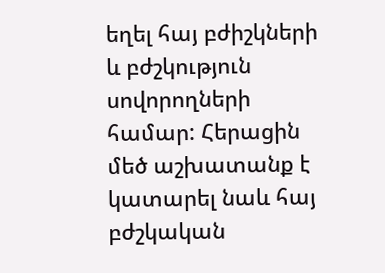եղել հայ բժիշկների և բժշկություն սովորողների համար: Հերացին մեծ աշխատանք է կատարել նաև հայ բժշկական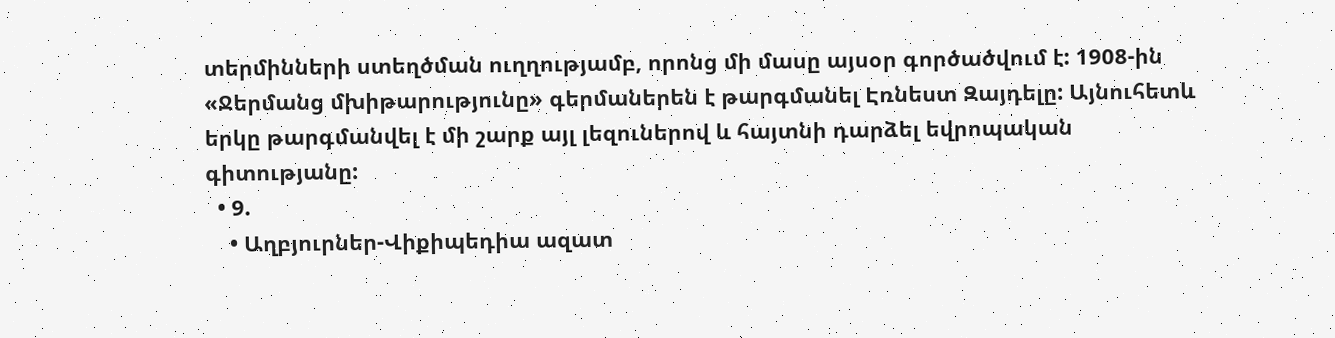տերմինների ստեղծման ուղղությամբ, որոնց մի մասը այսօր գործածվում է: 1908-ին «Ջերմանց մխիթարությունը» գերմաներեն է թարգմանել Էռնեստ Զայդելը: Այնուհետև երկը թարգմանվել է մի շարք այլ լեզուներով և հայտնի դարձել եվրոպական գիտությանը:
  • 9.
    • Աղբյուրներ-Վիքիպեդիա ազատ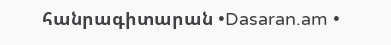հանրագիտարան •Dasaran.am •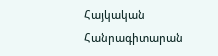Հայկական Հանրագիտարան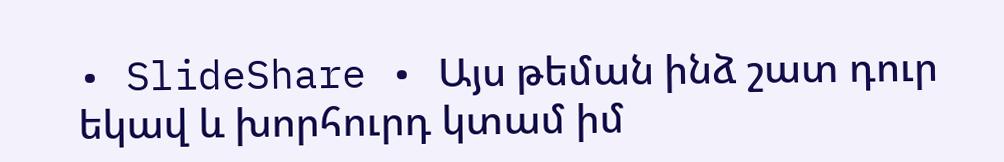• SlideShare • Այս թեման ինձ շատ դուր եկավ և խորհուրդ կտամ իմ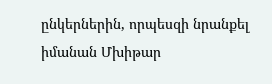ընկերներին, որպեսզի նրանքել իմանան Մխիթար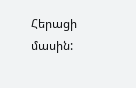Հերացի մասին: